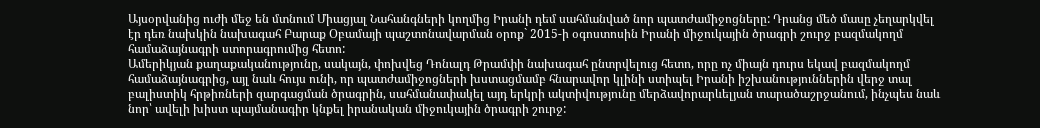Այսօրվանից ուժի մեջ են մտնում Միացյալ Նահանգների կողմից Իրանի դեմ սահմանված նոր պատժամիջոցները: Դրանց մեծ մասը չեղարկվել էր դեռ նախկին նախագահ Բարաք Օբամայի պաշտոնավարման օրոք` 2015-ի օգոստոսին Իրանի միջուկային ծրագրի շուրջ բազմակողմ համաձայնագրի ստորագրումից հետո:
Ամերիկյան քաղաքականությունը, սակայն, փոխվեց Դոնալդ Թրամփի նախագահ ընտրվելուց հետո, որը ոչ միայն դուրս եկավ բազմակողմ համաձայնագրից, այլ նաև հույս ունի, որ պատժամիջոցների խստացմամբ հնարավոր կլինի ստիպել Իրանի իշխանություններին վերջ տալ բալիստիկ հրթիռների զարգացման ծրագրին, սահմանափակել այդ երկրի ակտիվությունը մերձավորարևելյան տարածաշրջանում, ինչպես նաև նոր՝ ավելի խիստ պայմանագիր կնքել իրանական միջուկային ծրագրի շուրջ: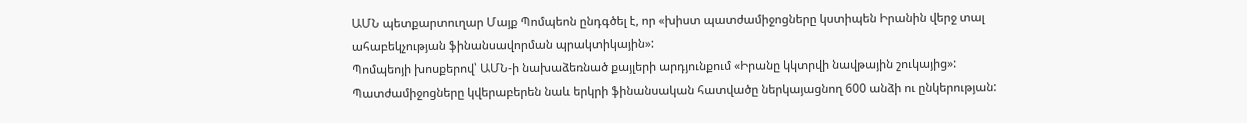ԱՄՆ պետքարտուղար Մայք Պոմպեոն ընդգծել է, որ «խիստ պատժամիջոցները կստիպեն Իրանին վերջ տալ ահաբեկչության ֆինանսավորման պրակտիկային»:
Պոմպեոյի խոսքերով՝ ԱՄՆ-ի նախաձեռնած քայլերի արդյունքում «Իրանը կկտրվի նավթային շուկայից»:
Պատժամիջոցները կվերաբերեն նաև երկրի ֆինանսական հատվածը ներկայացնող 600 անձի ու ընկերության: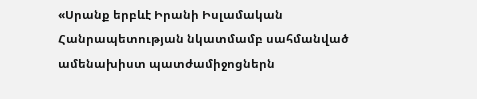«Սրանք երբևէ Իրանի Իսլամական Հանրապետության նկատմամբ սահմանված ամենախիստ պատժամիջոցներն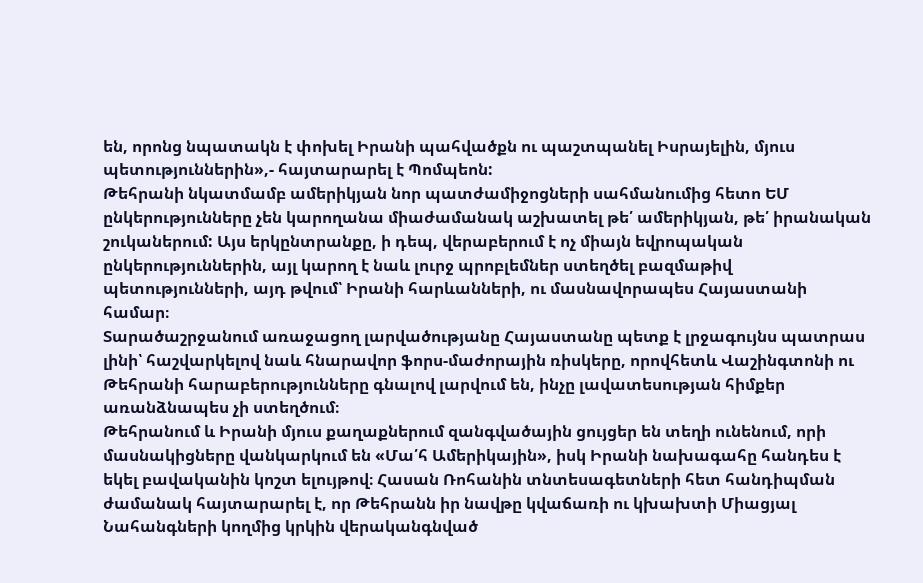են, որոնց նպատակն է փոխել Իրանի պահվածքն ու պաշտպանել Իսրայելին, մյուս պետություններին»,- հայտարարել է Պոմպեոն:
Թեհրանի նկատմամբ ամերիկյան նոր պատժամիջոցների սահմանումից հետո ԵՄ ընկերությունները չեն կարողանա միաժամանակ աշխատել թե՛ ամերիկյան, թե՛ իրանական շուկաներում: Այս երկընտրանքը, ի դեպ, վերաբերում է ոչ միայն եվրոպական ընկերություններին, այլ կարող է նաև լուրջ պրոբլեմներ ստեղծել բազմաթիվ պետությունների, այդ թվում՝ Իրանի հարևանների, ու մասնավորապես Հայաստանի համար։
Տարածաշրջանում առաջացող լարվածությանը Հայաստանը պետք է լրջագույնս պատրաս լինի՝ հաշվարկելով նաև հնարավոր ֆորս-մաժորային ռիսկերը, որովհետև Վաշինգտոնի ու Թեհրանի հարաբերությունները գնալով լարվում են, ինչը լավատեսության հիմքեր առանձնապես չի ստեղծում։
Թեհրանում և Իրանի մյուս քաղաքներում զանգվածային ցույցեր են տեղի ունենում, որի մասնակիցները վանկարկում են «Մա՛հ Ամերիկային», իսկ Իրանի նախագահը հանդես է եկել բավականին կոշտ ելույթով։ Հասան Ռոհանին տնտեսագետների հետ հանդիպման ժամանակ հայտարարել է, որ Թեհրանն իր նավթը կվաճառի ու կխախտի Միացյալ Նահանգների կողմից կրկին վերականգնված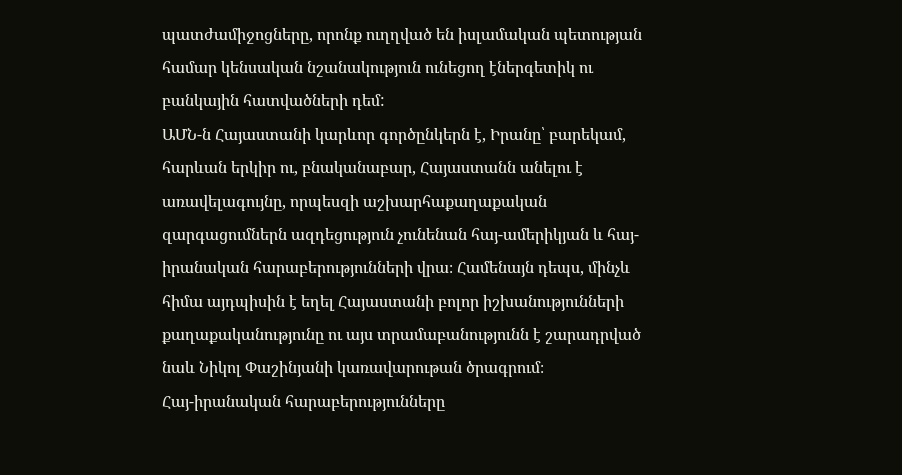պատժամիջոցները, որոնք ուղղված են իսլամական պետության համար կենսական նշանակություն ունեցող էներգետիկ ու բանկային հատվածների դեմ:
ԱՄՆ-ն Հայաստանի կարևոր գործընկերն է, Իրանը՝ բարեկամ, հարևան երկիր ու, բնականաբար, Հայաստանն անելու է առավելագույնը, որպեսզի աշխարհաքաղաքական զարգացումներն ազդեցություն չունենան հայ-ամերիկյան և հայ-իրանական հարաբերությունների վրա։ Համենայն դեպս, մինչև հիմա այդպիսին է եղել Հայաստանի բոլոր իշխանությունների քաղաքականությունը ու այս տրամաբանությունն է շարադրված նաև Նիկոլ Փաշինյանի կառավարութան ծրագրում։
Հայ-իրանական հարաբերությունները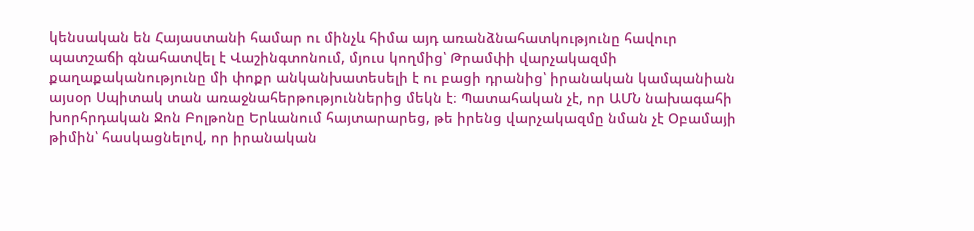կենսական են Հայաստանի համար ու մինչև հիմա այդ առանձնահատկությունը հավուր պատշաճի գնահատվել է Վաշինգտոնում, մյուս կողմից՝ Թրամփի վարչակազմի քաղաքականությունը մի փոքր անկանխատեսելի է ու բացի դրանից՝ իրանական կամպանիան այսօր Սպիտակ տան առաջնահերթություններից մեկն է։ Պատահական չէ, որ ԱՄՆ նախագահի խորհրդական Ջոն Բոլթոնը Երևանում հայտարարեց, թե իրենց վարչակազմը նման չէ Օբամայի թիմին՝ հասկացնելով, որ իրանական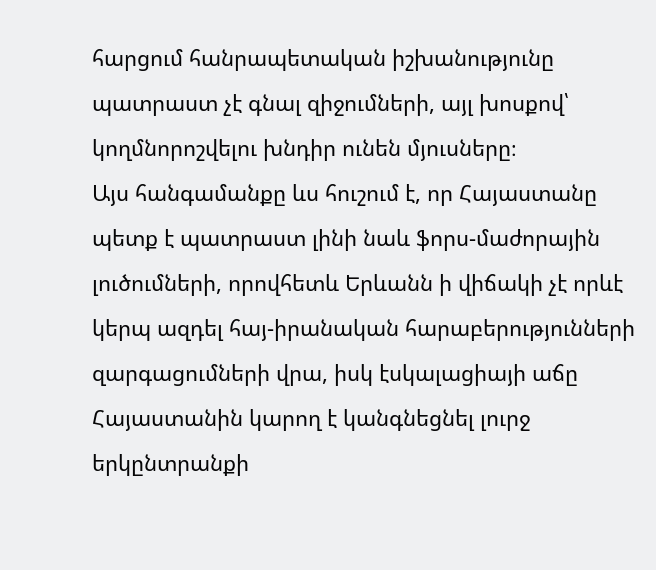հարցում հանրապետական իշխանությունը պատրաստ չէ գնալ զիջումների, այլ խոսքով՝ կողմնորոշվելու խնդիր ունեն մյուսները։
Այս հանգամանքը ևս հուշում է, որ Հայաստանը պետք է պատրաստ լինի նաև ֆորս-մաժորային լուծումների, որովհետև Երևանն ի վիճակի չէ որևէ կերպ ազդել հայ-իրանական հարաբերությունների զարգացումների վրա, իսկ էսկալացիայի աճը Հայաստանին կարող է կանգնեցնել լուրջ երկընտրանքի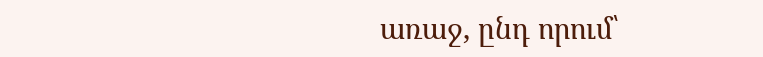առաջ, ընդ որում՝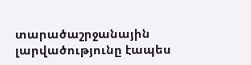տարածաշրջանային լարվածությունը էապես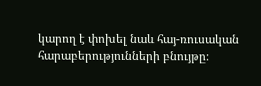կարող է փոխել նաև հայ-ռուսական հարաբերությունների բնույթը։